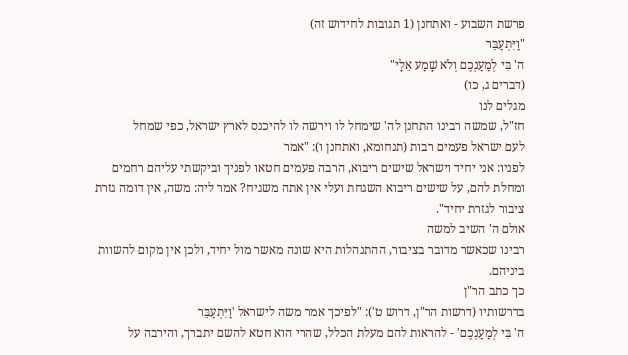פרשת השבוע - ואתחנן (1 תגובות לחידוש זה)
"וַיִּתְעַבֵּר
ה' בִּי לְמַעַנְכֶם וְלֹא שָׁמַע אֵלָי"
(דברים ג, כו)
מגלים לנו
חז"ל, שמשה רבינו התחנן לה' שימחל לו וירשה לו להיכנס לארץ ישראל, כפי שמחל
לעם ישראל פעמים רבות (תנחומא, ואתחנן ו): "אמר
לפניו: אני יחיד וישראל שישים ריבוא, הרבה פעמים חטאו לפניך וביקשתי עליהם רחמים
ומחלת להם, על שישים ריבוא השגחת ועלי אין אתה משגיח? אמר ליה: משה, אין דומה גזרת
ציבור לגזרת יחיד".
אולם ה' השיב למשה
רבינו שכאשר מדובר בציבור, ההתנהלות היא שונה מאשר מול יחיד, ולכן אין מקום להשוות
ביניהם.
כך כתב הר"ן
בדרשותיו (דרשות הר"ן, דרוש ט'): "לפיכך אמר משה לישראל 'וַיִּתְעַבֵּר
ה' בִּי לְמַעַנְכֶם' - להראות להם מעלת הכלל, שהרי הוא חטא להשם יתברך, והירבה על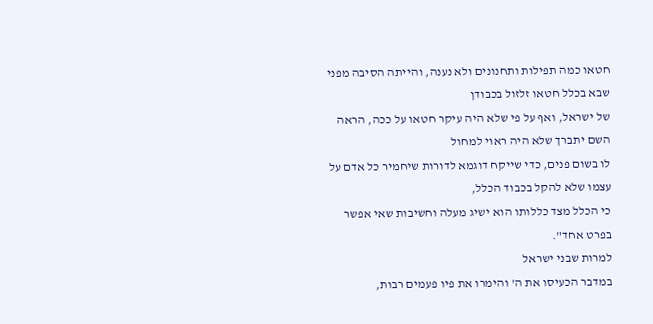חטאו כמה תפילות ותחנונים ולא נענה, והייתה הסיבה מפני שבא בכלל חטאו זלזול בכבודן
של ישראל, ואף על פי שלא היה עיקר חטאו על ככה, הראה השם יתברך שלא היה ראוי למחול
לו בשום פנים, כדי שייקח דוגמא לדורות שיחמיר כל אדם על עצמו שלא להקל בכבוד הכלל,
כי הכלל מצד כללותו הוא ישיג מעלה וחשיבות שאי אפשר בפרט אחד".
למרות שבני ישראל
במדבר הכעיסו את ה' והימרו את פיו פעמים רבות,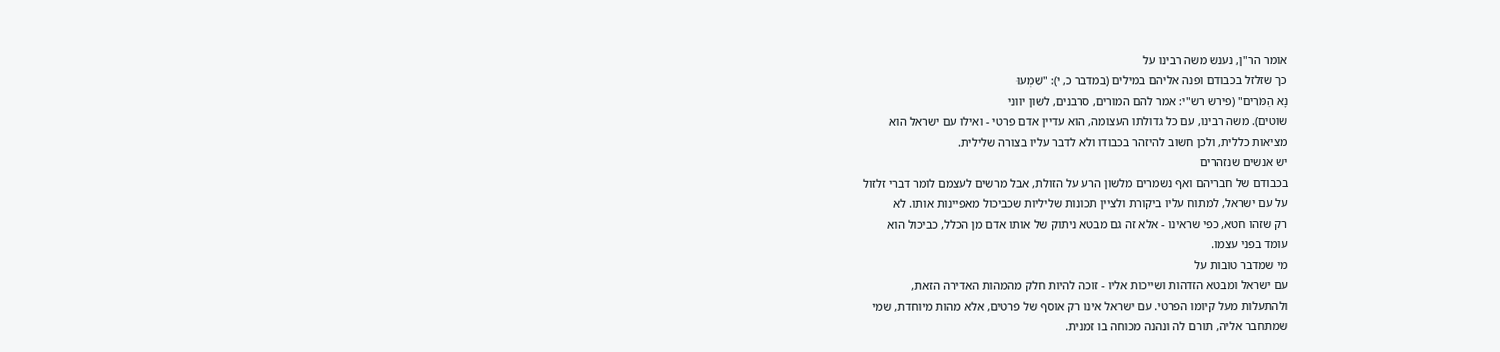אומר הר"ן, נענש משה רבינו על
כך שזלזל בכבודם ופנה אליהם במילים (במדבר כ, י): "שִׁמְעוּ
נָא הַמֹּרִים" (פירש רש"י: אמר להם המורים, סרבנים, לשון יווני
שוטים). משה רבינו, עם כל גדולתו העצומה, הוא עדיין אדם פרטי - ואילו עם ישראל הוא
מציאות כללית, ולכן חשוב להיזהר בכבודו ולא לדבר עליו בצורה שלילית.
יש אנשים שנזהרים
בכבודם של חבריהם ואף נשמרים מלשון הרע על הזולת, אבל מרשים לעצמם לומר דברי זלזול
על עם ישראל, למתוח עליו ביקורת ולציין תכונות שליליות שכביכול מאפיינות אותו. לא
רק שזהו חטא, כפי שראינו - אלא זה גם מבטא ניתוק של אותו אדם מן הכלל, כביכול הוא
עומד בפני עצמו.
מי שמדבר טובות על
עם ישראל ומבטא הזדהות ושייכות אליו - זוכה להיות חלק מהמהות האדירה הזאת,
ולהתעלות מעל קיומו הפרטי. עם ישראל אינו רק אוסף של פרטים, אלא מהות מיוחדת, שמי
שמתחבר אליה, תורם לה ונהנה מכוחה בו זמנית.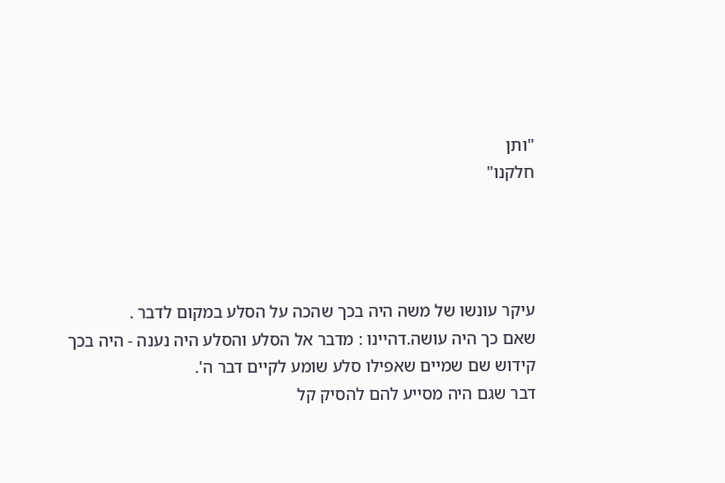"ותן
חלקנו"




עיקר עונשו של משה היה בכך שהכה על הסלע במקום לדבר .
שאם כך היה עושה.דהיינו : מדבר אל הסלע והסלע היה נענה - היה בכך
קידוש שם שמיים שאפילו סלע שומע לקיים דבר ה'.
דבר שגם היה מסייע להם להסיק קל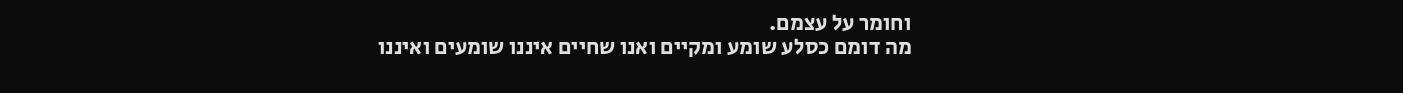וחומר על עצמם.
מה דומם כסלע שומע ומקיים ואנו שחיים איננו שומעים ואיננו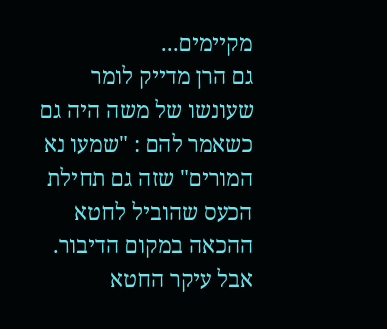מקיימים...
גם הרן מדייק לומר שעונשו של משה היה גם כשאמר להם : "שמעו נא המורים" שזה גם תחילת הכעס שהוביל לחטא ההכאה במקום הדיבור. אבל עיקר החטא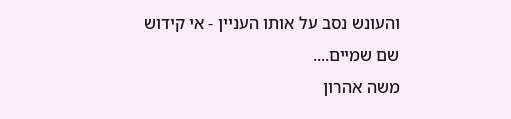והעונש נסב על אותו העניין - אי קידוש שם שמיים....
משה אהרון